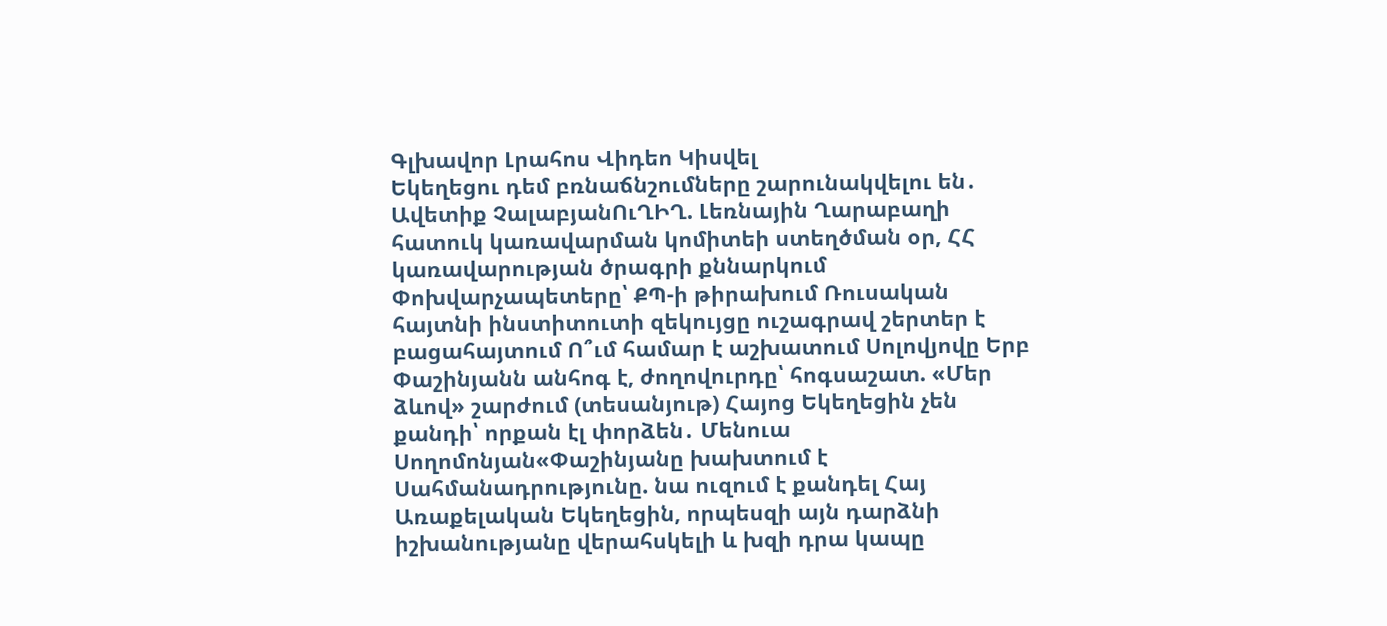Գլխավոր Լրահոս Վիդեո Կիսվել
Եկեղեցու դեմ բռնաճնշումները շարունակվելու են․ Ավետիք ՉալաբյանՈւՂԻՂ. Լեռնային Ղարաբաղի հատուկ կառավարման կոմիտեի ստեղծման օր, ՀՀ կառավարության ծրագրի քննարկում Փոխվարչապետերը՝ ՔՊ-ի թիրախում Ռուսական հայտնի ինստիտուտի զեկույցը ուշագրավ շերտեր է բացահայտում Ո՞ւմ համար է աշխատում Սոլովյովը Երբ Փաշինյանն անհոգ է, ժողովուրդը՝ հոգսաշատ. «Մեր ձևով» շարժում (տեսանյութ) Հայոց Եկեղեցին չեն քանդի՝ որքան էլ փորձեն․ Մենուա Սողոմոնյան«Փաշինյանը խախտում է Սահմանադրությունը. նա ուզում է քանդել Հայ Առաքելական Եկեղեցին, որպեսզի այն դարձնի իշխանությանը վերահսկելի և խզի դրա կապը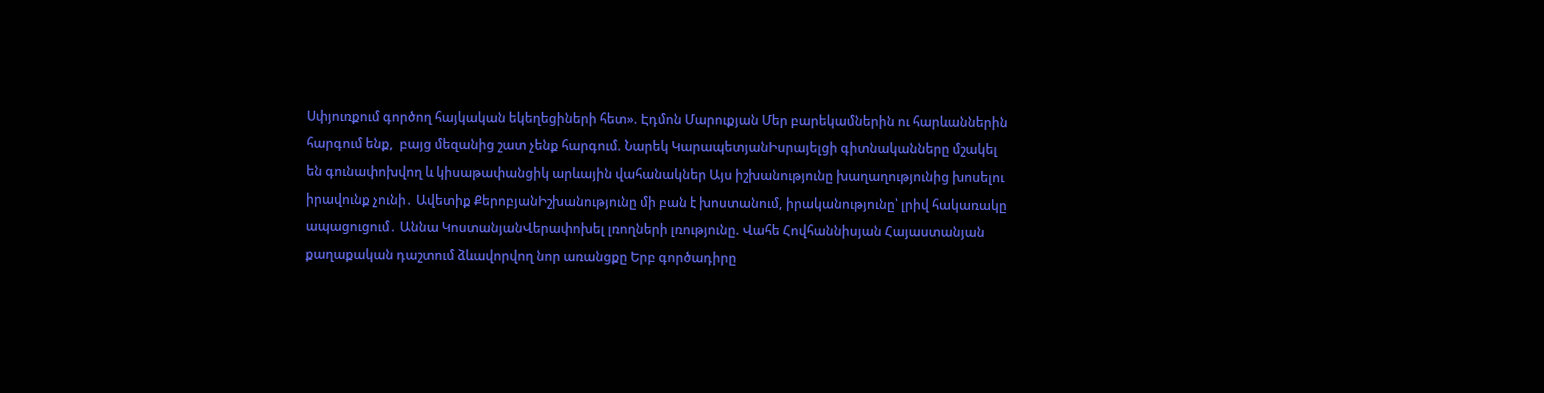Սփյուռքում գործող հայկական եկեղեցիների հետ». Էդմոն Մարուքյան Մեր բարեկամներին ու հարևաններին հարգում ենք,  բայց մեզանից շատ չենք հարգում. Նարեկ ԿարապետյանԻսրայելցի գիտնականները մշակել են գունափոխվող և կիսաթափանցիկ արևային վահանակներ Այս իշխանությունը խաղաղությունից խոսելու իրավունք չունի․ Ավետիք ՔերոբյանԻշխանությունը մի բան է խոստանում, իրականությունը՝ լրիվ հակառակը ապացուցում․ Աննա ԿոստանյանՎերափոխել լռողների լռությունը. Վահե Հովհաննիսյան Հայաստանյան քաղաքական դաշտում ձևավորվող նոր առանցքը Երբ գործադիրը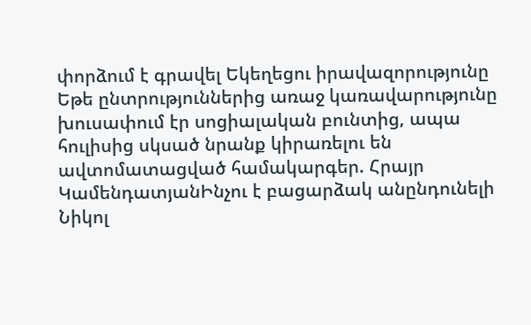փորձում է գրավել Եկեղեցու իրավազորությունը Եթե ընտրություններից առաջ կառավարությունը խուսափում էր սոցիալական բունտից, ապա հուլիսից սկսած նրանք կիրառելու են ավտոմատացված համակարգեր. Հրայր ԿամենդատյանԻնչու է բացարձակ անընդունելի Նիկոլ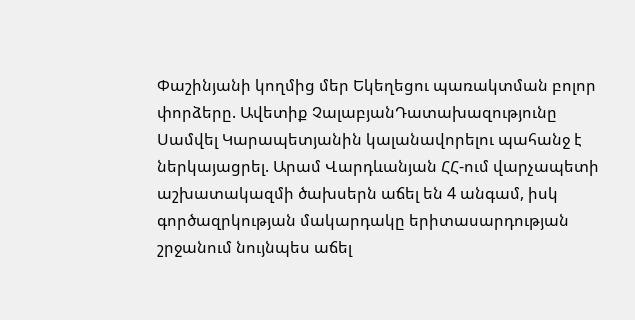Փաշինյանի կողմից մեր Եկեղեցու պառակտման բոլոր փորձերը. Ավետիք ՉալաբյանԴատախազությունը Սամվել Կարապետյանին կալանավորելու պահանջ է ներկայացրել. Արամ Վարդևանյան ՀՀ-ում վարչապետի աշխատակազմի ծախսերն աճել են 4 անգամ, իսկ գործազրկության մակարդակը երիտասարդության շրջանում նույնպես աճել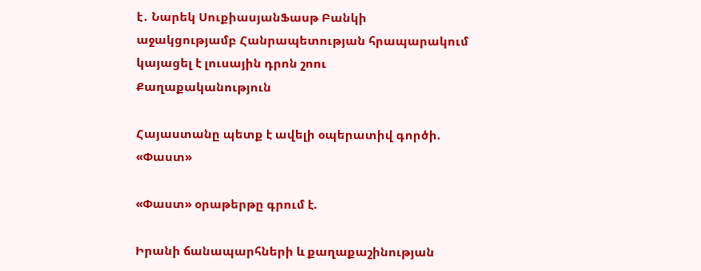է․ Նարեկ ՍուքիասյանՖասթ Բանկի աջակցությամբ Հանրապետության հրապարակում կայացել է լուսային դրոն շոու
Քաղաքականություն

Հայաստանը պետք է ավելի օպերատիվ գործի. «Փաստ»

«Փաստ» օրաթերթը գրում է.

Իրանի ճանապարհների և քաղաքաշինության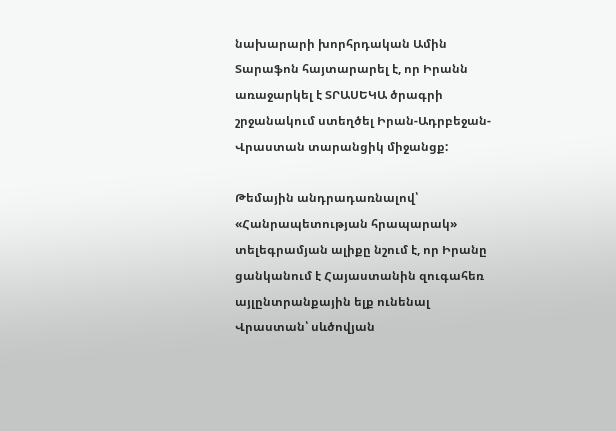նախարարի խորհրդական Ամին Տարաֆոն հայտարարել է, որ Իրանն առաջարկել է ՏՐԱՍԵԿԱ ծրագրի շրջանակում ստեղծել Իրան-Ադրբեջան-Վրաստան տարանցիկ միջանցք:

Թեմային անդրադառնալով՝ «Հանրապետության հրապարակ» տելեգրամյան ալիքը նշում է, որ Իրանը ցանկանում է Հայաստանին զուգահեռ այլընտրանքային ելք ունենալ Վրաստան՝ սևծովյան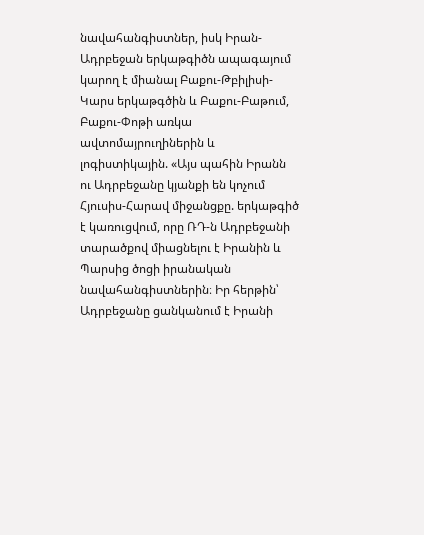նավահանգիստներ, իսկ Իրան-Ադրբեջան երկաթգիծն ապագայում կարող է միանալ Բաքու-Թբիլիսի-Կարս երկաթգծին և Բաքու-Բաթում, Բաքու-Փոթի առկա ավտոմայրուղիներին և լոգիստիկային. «Այս պահին Իրանն ու Ադրբեջանը կյանքի են կոչում Հյուսիս-Հարավ միջանցքը. երկաթգիծ է կառուցվում, որը ՌԴ-ն Ադրբեջանի տարածքով միացնելու է Իրանին և Պարսից ծոցի իրանական նավահանգիստներին։ Իր հերթին՝ Ադրբեջանը ցանկանում է Իրանի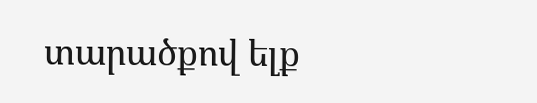տարածքով ելք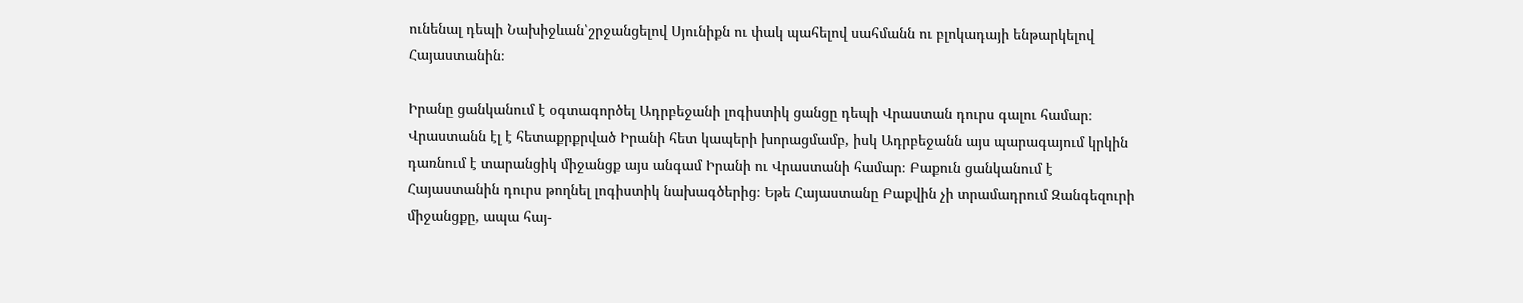ունենալ դեպի Նախիջևան՝շրջանցելով Սյունիքն ու փակ պահելով սահմանն ու բլոկադայի ենթարկելով Հայաստանին։

Իրանը ցանկանում է օգտագործել Ադրբեջանի լոգիստիկ ցանցը դեպի Վրաստան դուրս գալու համար։ Վրաստանն էլ է հետաքրքրված Իրանի հետ կապերի խորացմամբ, իսկ Ադրբեջանն այս պարագայում կրկին դառնում է տարանցիկ միջանցք այս անգամ Իրանի ու Վրաստանի համար։ Բաքուն ցանկանում է Հայաստանին դուրս թողնել լոգիստիկ նախագծերից։ Եթե Հայաստանը Բաքվին չի տրամադրում Զանգեզուրի միջանցքը, ապա հայ-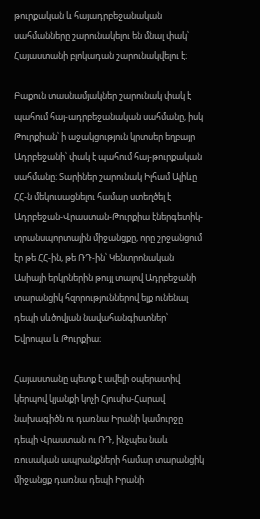թուրքական և հայադրբեջանական սահմանները շարունակելու են մնալ փակ՝ Հայաստանի բլոկադան շարունակվելու է։

Բաքուն տասնամյակներ շարունակ փակ է պահում հայ-ադրբեջանական սահմանը, իսկ Թուրքիան՝ ի աջակցություն կրտսեր եղբայր Ադրբեջանի՝ փակ է պահում հայ-թուրքական սահմանը։ Տարիներ շարունակ Իլհամ Ալիևը ՀՀ-ն մեկուսացնելու համար ստեղծել է Ադրբեջան-Վրաստան-Թուրքիա էներգետիկ-տրանսպորտային միջանցքը, որը շրջանցում էր թե ՀՀ-ին, թե ՌԴ-ին՝ Կենտրոնական Ասիայի երկրներին թույլ տալով Ադրբեջանի տարանցիկ հզորություններով ելք ունենալ դեպի սևծովյան նավահանգիստներ՝ Եվրոպա և Թուրքիա։

Հայաստանը պետք է ավելի օպերատիվ կերպով կյանքի կոչի Հյուսիս-Հարավ նախագիծն ու դառնա Իրանի կամուրջը դեպի Վրաստան ու ՌԴ, ինչպես նաև ռուսական ապրանքների համար տարանցիկ միջանցք դառնա դեպի Իրանի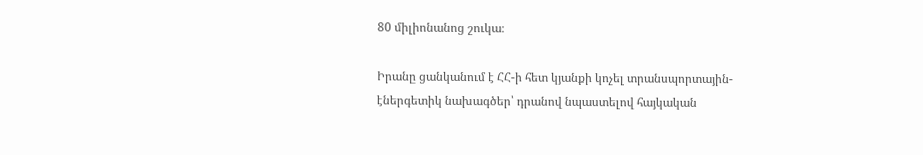80 միլիոնանոց շուկա։

Իրանը ցանկանում է ՀՀ-ի հետ կյանքի կոչել տրանսպորտային-էներգետիկ նախագծեր՝ դրանով նպաստելով հայկական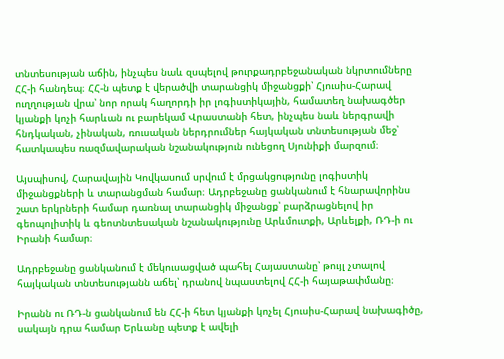տնտեսության աճին, ինչպես նաև զսպելով թուրքադրբեջանական նկրտումները ՀՀ-ի հանդեպ։ ՀՀ-ն պետք է վերածվի տարանցիկ միջանցքի՝ Հյուսիս-Հարավ ուղղության վրա՝ նոր որակ հաղորդի իր լոգիստիկային, համատեղ նախագծեր կյանքի կոչի հարևան ու բարեկամ Վրաստանի հետ, ինչպես նաև ներգրավի հնդկական, չինական, ռուսական ներդրումներ հայկական տնտեսության մեջ՝ հատկապես ռազմավարական նշանակություն ունեցող Սյունիքի մարզում։

Այսպիսով, Հարավային Կովկասում սրվում է մրցակցությունը լոգիստիկ միջանցքների և տարանցման համար։ Ադրբեջանը ցանկանում է հնարավորինս շատ երկրների համար դառնալ տարանցիկ միջանցք՝ բարձրացնելով իր գեոպոլիտիկ և գեոտնտեսական նշանակությունը Արևմուտքի, Արևելքի, ՌԴ-ի ու Իրանի համար։

Ադրբեջանը ցանկանում է մեկուսացված պահել Հայաստանը՝ թույլ չտալով հայկական տնտեսությանն աճել՝ դրանով նպաստելով ՀՀ-ի հայաթափմանը։

Իրանն ու ՌԴ-ն ցանկանում են ՀՀ-ի հետ կյանքի կոչել Հյուսիս-Հարավ նախագիծը, սակայն դրա համար Երևանը պետք է ավելի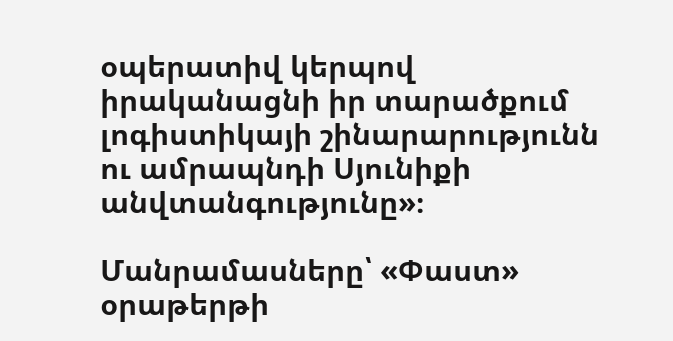օպերատիվ կերպով իրականացնի իր տարածքում լոգիստիկայի շինարարությունն ու ամրապնդի Սյունիքի անվտանգությունը»։

Մանրամասները՝ «Փաստ» օրաթերթի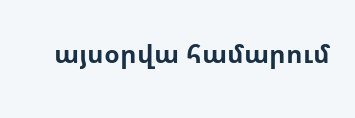այսօրվա համարում